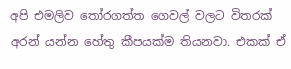අපි එමලිව තෝරගත්ත ගෙවල් වලට විතරක් අරන් යන්න හේතු කීපයක්ම තියනවා. එකක් ඒ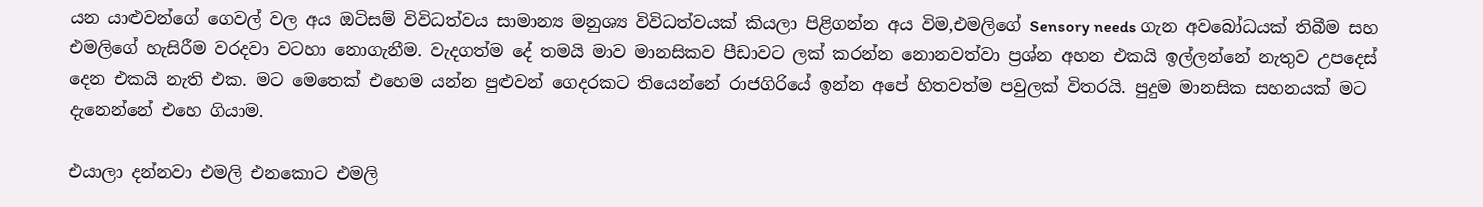යන යාළුවන්ගේ ගෙවල් වල අය ඔටිසම් විවිධත්වය සාමාන්‍ය මනුශ්‍ය විවිධත්වයක් කියලා පිළිගන්න අය විම,එමලිගේ Sensory needs ගැන අවබෝධයක් තිබීම සහ එමලිගේ හැසිරීම වරදවා වටහා නොගැනීම. වැදගත්ම දේ තමයි මාව මානසිකව පීඩාවට ලක් කරන්න නොනවත්වා ප්‍රශ්න අහන එකයි ඉල්ලන්නේ නැතුව උපදෙස් දෙන එකයි නැති එක. මට මෙතෙක් එහෙම යන්න පුළුවන් ගෙදරකට තියෙන්නේ රාජගිරියේ ඉන්න අපේ හිතවත්ම පවුලක් විතරයි. පුදුම මානසික සහනයක් මට දැනෙන්නේ එහෙ ගියාම.

එයාලා දන්නවා එමලි එනකොට එමලි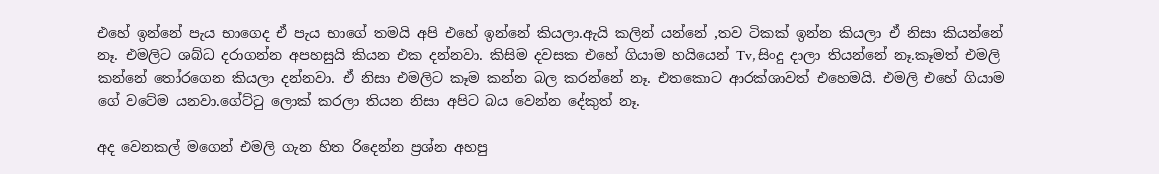එහේ ඉන්නේ පැය භාගෙද ඒ පැය භාගේ තමයි අපි එහේ ඉන්නේ කියලා.ඇයි කලින් යන්නේ ,තව ටිකක් ඉන්න කියලා ඒ නිසා කියන්නේ නෑ. එමලිට ශබ්ධ දරාගන්න අපහසුයි කියන එක දන්නවා. කිසිම දවසක එහේ ගියාම හයියෙන් Tv, සිංදු දාලා තියන්නේ නෑ.කෑමත් එමලි කන්නේ තෝරගෙන කියලා දන්නවා. ඒ නිසා එමලිට කෑම කන්න බල කරන්නේ නෑ. එතකොට ආරක්ශාවත් එහෙමයි. එමලි එහේ ගියාම ගේ වටේම යනවා.ගේට්ටු ලොක් කරලා තියන නිසා අපිට බය වෙන්න දේකුත් නෑ.

අද වෙනකල් මගෙන් එමලි ගැන හිත රිදෙන්න ප්‍රශ්න අහපු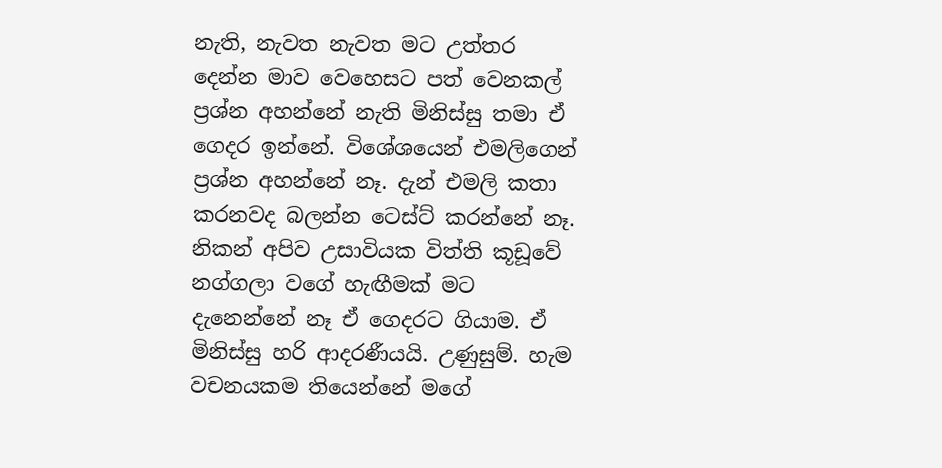නැති, නැවත නැවත මට උත්තර දෙන්න මාව වෙහෙසට පත් වෙනකල් ප්‍රශ්න අහන්නේ නැති මිනිස්සු තමා ඒ ගෙදර ඉන්නේ. විශේශයෙන් එමලිගෙන් ප්‍රශ්න අහන්නේ නෑ. දැන් එමලි කතා කරනවද බලන්න ටෙස්ට් කරන්නේ නෑ. නිකන් අපිව උසාවියක විත්ති කූඩූවේ නග්ගලා වගේ හැඟීමක් මට දැනෙන්නේ නෑ ඒ ගෙදරට ගියාම. ඒ මිනිස්සු හරි ආදරණීයයි. උණුසුම්. හැම වචනයකම තියෙන්නේ මගේ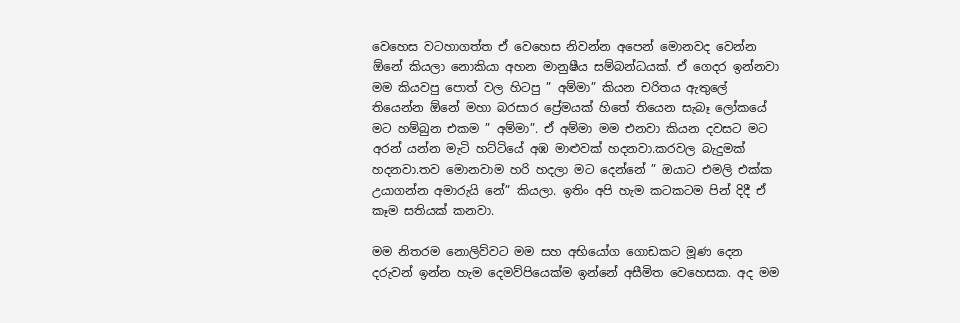වෙහෙස වටහාගත්ත ඒ වෙහෙස නිවන්න අපෙන් මොනවද වෙන්න ඕනේ කියලා නොකියා අහන මානුෂීය සම්බන්ධයක්. ඒ ගෙදර ඉන්නවා මම කියවපු පොත් වල හිටපු ” අම්මා” කියන චරිතය ඇතුලේ තියෙන්න ඕනේ මහා බරසාර ප්‍රේමයක් හිතේ තියෙන සැබෑ ලෝකයේ මට හම්බුන එකම ” අම්මා”. ඒ අම්මා මම එනවා කියන දවසට මට අරන් යන්න මැටි හට්ටියේ අඹ මාළුවක් හදනවා.කරවල බැදුමක් හදනවා.තව මොනවාම හරි හදලා මට දෙන්නේ ” ඔයාට එමලි එක්ක උයාගන්න අමාරුයි නේ” කියලා. ඉතිං අපි හැම කටකටම පින් දිදී ඒ කෑම සතියක් කනවා.

මම නිතරම නොලිව්වට මම සහ අභියෝග ගොඩකට මූණ දෙන දරුවන් ඉන්න හැම දෙමව්පියෙක්ම ඉන්නේ අසීමිත වෙහෙසක. අද මම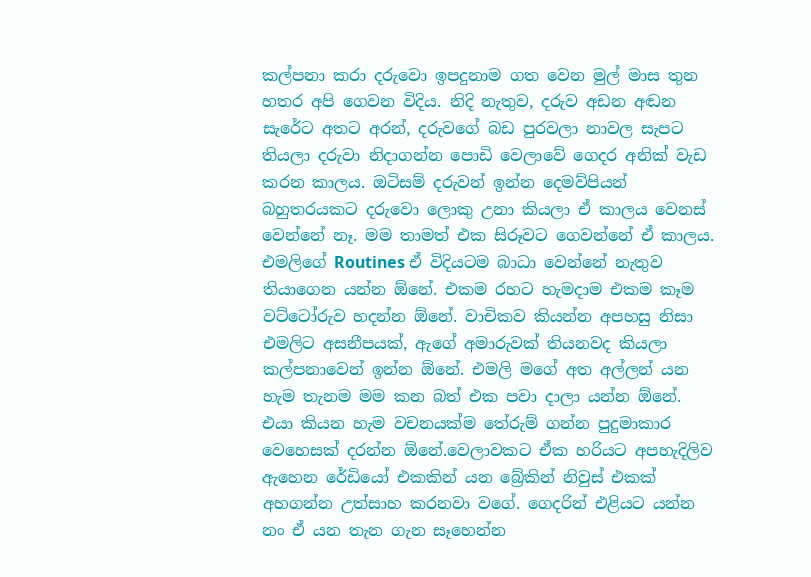කල්පනා කරා දරුවො ඉපදුනාම ගත වෙන මුල් මාස තුන හතර අපි ගෙවන විදිය. නිදි නැතුව, දරුව අඩන අඬන සැරේට අතට අරන්, දරුවගේ බඩ පුරවලා නාවල සැපට තියලා දරුවා නිදාගන්න පොඩි වෙලාවේ ගෙදර අනික් වැඩ කරන කාලය. ඔටිසම් දරුවන් ඉන්න දෙමව්පියන් බහුතරයකට දරුවො ලොකු උනා කියලා ඒ කාලය වෙනස් වෙන්නේ නෑ. මම තාමත් එක සිරූවට ගෙවන්නේ ඒ කාලය. එමලිගේ Routines ඒ විදියටම බාධා වෙන්නේ නැතුව තියාගෙන යන්න ඕනේ. එකම රහට හැමදාම එකම කෑම වට්ටෝරුව හදන්න ඕනේ. වාචිකව කියන්න අපහසු නිසා එමලිට අසනීපයක්, ඇගේ අමාරුවක් තියනවද කියලා කල්පනාවෙන් ඉන්න ඕනේ. එමලි මගේ අත අල්ලන් යන හැම තැනම මම කන බත් එක පවා දාලා යන්න ඕනේ. එයා කියන හැම වචනයක්ම තේරුම් ගන්න පුදුමාකාර වෙහෙසක් දරන්න ඕනේ.වෙලාවකට ඒක හරියට අපහැදිලිව ඇහෙන රේඩියෝ එකකින් යන බ්‍රේකින් නිවුස් එකක් අහගන්න උත්සාහ කරනවා වගේ. ගෙදරින් එළියට යන්න නං ඒ යන තැන ගැන සෑහෙන්න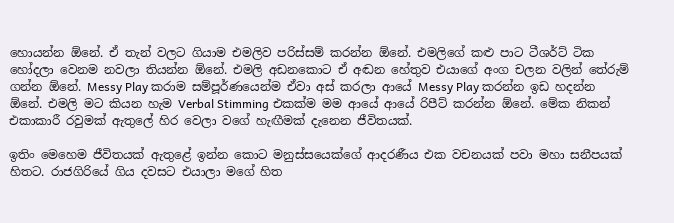හොයන්න ඕනේ. ඒ තැන් වලට ගියාම එමලිව පරිස්සම් කරන්න ඕනේ. එමලිගේ කළු පාට ටීශර්ට් ටික හෝදලා වෙනම නවලා තියන්න ඕනේ. එමලි අඩනකොට ඒ අඬන හේතුව එයාගේ අංග චලන වලින් තේරුම් ගන්න ඕනේ. Messy Play කරාම සම්පූර්ණයෙන්ම ඒවා අස් කරලා ආයේ Messy Play කරන්න ඉඩ හදන්න ඕනේ. එමලි මට කියන හැම Verbal Stimming එකක්ම මම ආයේ ආයේ රිපීට් කරන්න ඕනේ. මේක නිකන් එකාකාරී රවුමක් ඇතුලේ හිර වෙලා වගේ හැඟීමක් දැනෙන ජීවිතයක්.

ඉතිං මෙහෙම ජීවිතයක් ඇතුළේ ඉන්න කොට මනුස්සයෙක්ගේ ආදරණීය එක වචනයක් පවා මහා සනීපයක් හිතට. රාජගිරියේ ගිය දවසට එයාලා මගේ හිත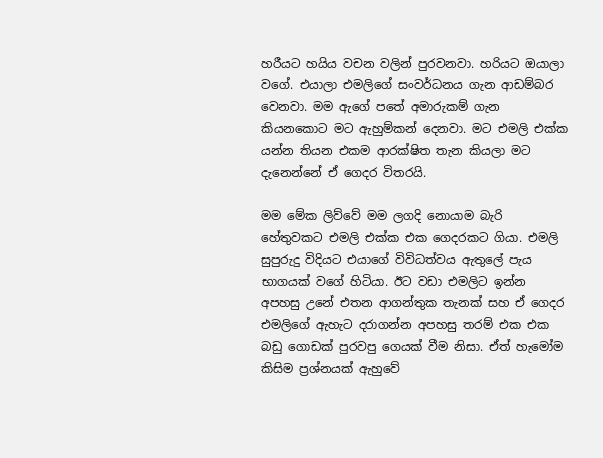හරීයට හයිය වචන වලින් පුරවනවා. හරියට ඔයාලා වගේ. එයාලා එමලිගේ සංවර්ධනය ගැන ආඩම්බර වෙනවා. මම ඇගේ පතේ අමාරුකම් ගැන කියනකොට මට ඇහුම්කන් දෙනවා. මට එමලි එක්ක යන්න තියන එකම ආරක්ෂිත තැන කියලා මට දැනෙන්නේ ඒ ගෙදර විතරයි.

මම මේක ලිව්වේ මම ලගදි නොයාම බැරි හේතුවකට එමලි එක්ක එක ගෙදරකට ගියා. එමලි සුපුරුදු විදියට එයාගේ විවිධත්වය ඇතුලේ පැය භාගයක් වගේ හිටියා. ඊට වඩා එමලිට ඉන්න අපහසු උනේ එතන ආගන්තුක තැනක් සහ ඒ ගෙදර එමලිගේ ඇහැට දරාගන්න අපහසු තරම් එක එක බඩු ගොඩක් පුරවපු ගෙයක් වීම නිසා. ඒත් හැමෝම කිසිම ප්‍රශ්නයක් ඇහුවේ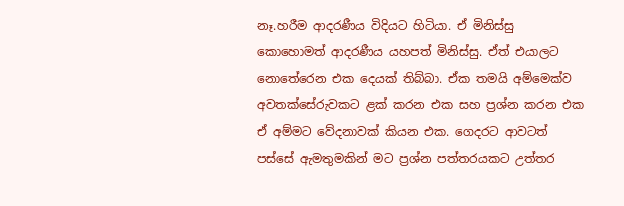නෑ.හරීම ආදරණීය විදියට හිටියා. ඒ මිනිස්සු කොහොමත් ආදරණීය යහපත් මිනිස්සු. ඒත් එයාලට නොතේරෙන එක දෙයක් තිබ්බා. ඒක තමයි අම්මෙක්ව අවතක්සේරුවකට ළක් කරන එක සහ ප්‍රශ්න කරන එක ඒ අම්මට වේදනාවක් කියන එක. ගෙදරට ආවටත් පස්සේ ඇමතුමකින් මට ප්‍රශ්න පත්තරයකට උත්තර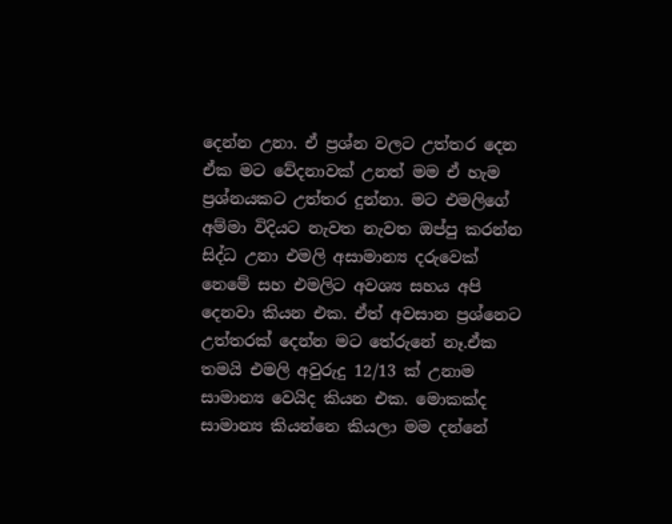දෙන්න උනා. ඒ ප්‍රශ්න වලට උත්තර දෙන ඒක මට වේදනාවක් උනත් මම ඒ හැම ප්‍රශ්නයකට උත්තර දුන්නා. මට එමලිගේ අම්මා විදියට නැවත නැවත ඔප්පු කරන්න සිද්ධ උනා එමලි අසාමාන්‍ය දරුවෙක් නෙමේ සහ එමලිට අවශ්‍ය සහය අපි දෙනවා කියන එක. ඒත් අවසාන ප්‍රශ්නෙට උත්තරක් දෙන්න මට තේරුනේ නෑ.ඒක තමයි එමලි අවුරුදු 12/13 ක් උනාම සාමාන්‍ය වෙයිද කියන එක. මොකක්ද සාමාන්‍ය කියන්නෙ කියලා මම දන්නේ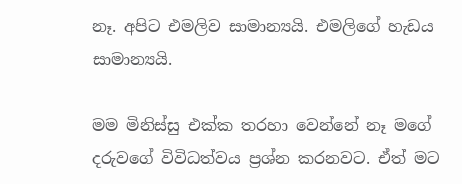නෑ. අපිට එමලිව සාමාන්‍යයි. එමලිගේ හැඩය සාමාන්‍යයි.

මම මිනිස්සු එක්ක තරහා වෙන්නේ නෑ මගේ දරුවගේ විවිධත්වය ප්‍රශ්න කරනවට. ඒත් මට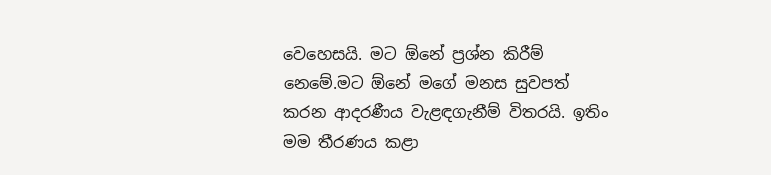වෙහෙසයි. මට ඕනේ ප්‍රශ්න කිරීම් නෙමේ.මට ඕනේ මගේ මනස සුවපත් කරන ආදරණීය වැළඳගැනීම් විතරයි. ඉතිං මම තීරණය කළා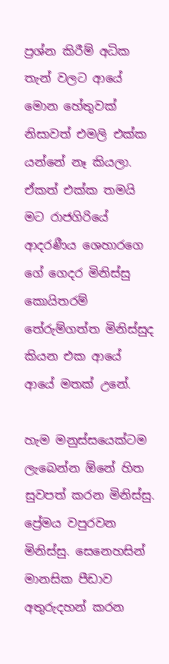ප්‍රශ්න කිරීම් අධික තැන් වලට ආයේ මොන හේතුවක් නිසාවත් එමලි එක්ක යන්නේ නෑ කියලා. ඒකත් එක්ක තමයි මට රාජගිරියේ ආදරණීය ශෙහාරගෙ ගේ ගෙදර මිනිස්සු කොයිතරම් තේරුම්ගත්ත මිනිස්සුද කියන එක ආයේ ආයේ මතක් උනේ.

හැම මනුස්සයෙක්ටම ලැබෙන්න ඕනේ හිත සුවපත් කරන මිනිස්සු. ප්‍රේමය වපුරවන මිනිස්සු. සෙනෙහසින් මානසික පීඩාව අතුරුදහන් කරන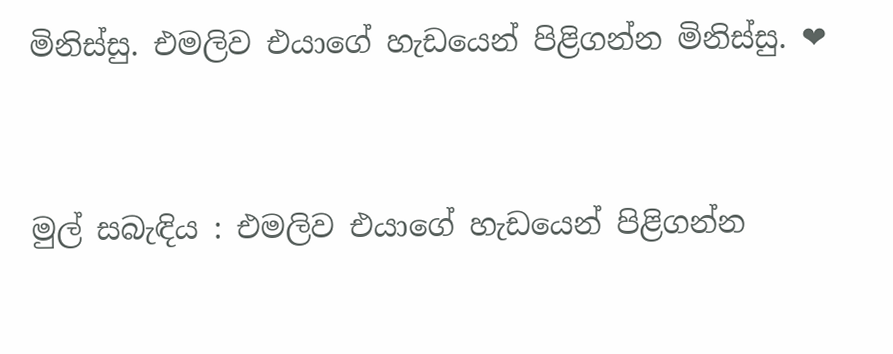මිනිස්සු. එමලිව එයාගේ හැඩයෙන් පිළිගන්න මිනිස්සු. ❤



මුල් සබැඳිය : එමලිව එයාගේ හැඩයෙන් පිළිගන්න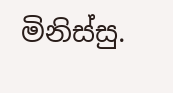මිනිස්සු.